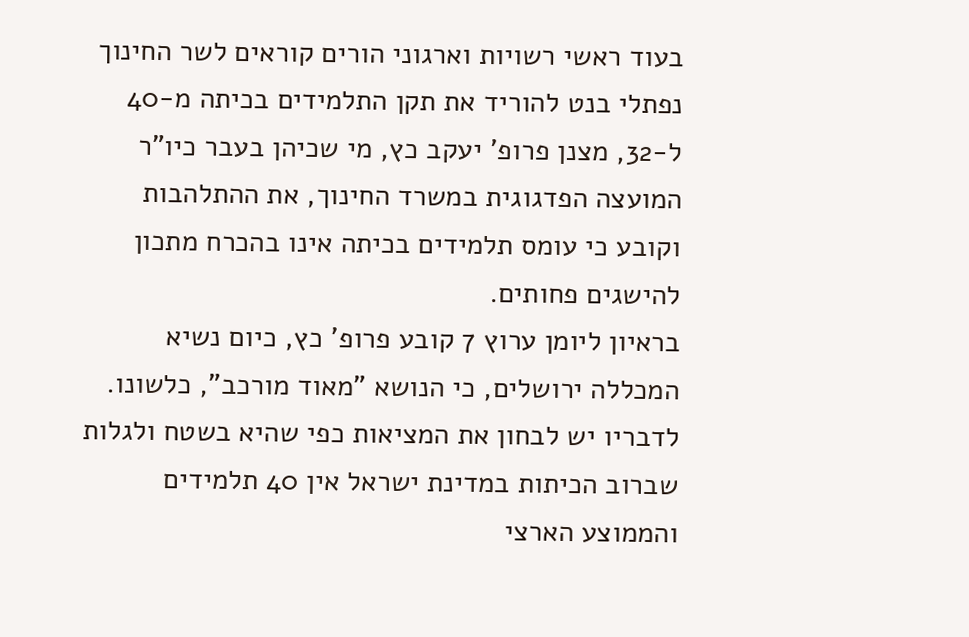בעוד ראשי רשויות וארגוני הורים קוראים לשר החינוך נפתלי בנט להוריד את תקן התלמידים בכיתה מ-40 ל-32, מצנן פרופ' יעקב כץ, מי שכיהן בעבר כיו"ר המועצה הפדגוגית במשרד החינוך, את ההתלהבות וקובע כי עומס תלמידים בכיתה אינו בהכרח מתכון להישגים פחותים.
בראיון ליומן ערוץ 7 קובע פרופ' כץ, כיום נשיא המכללה ירושלים, כי הנושא "מאוד מורכב", כלשונו. לדבריו יש לבחון את המציאות כפי שהיא בשטח ולגלות שברוב הכיתות במדינת ישראל אין 40 תלמידים והממוצע הארצי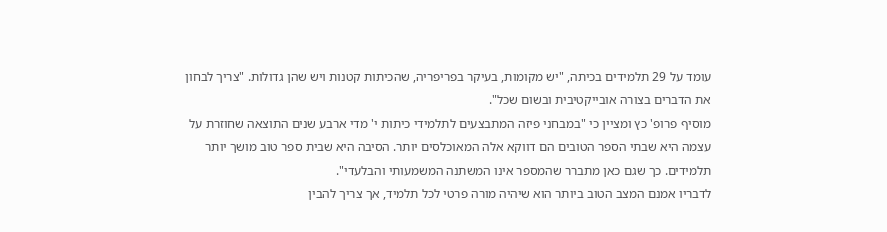עומד על 29 תלמידים בכיתה, "יש מקומות, בעיקר בפריפריה, שהכיתות קטנות ויש שהן גדולות. "צריך לבחון את הדברים בצורה אובייקטיבית ובשום שכל".
מוסיף פרופ' כץ ומציין כי "במבחני פיזה המתבצעים לתלמידי כיתות י' מדי ארבע שנים התוצאה שחוזרת על עצמה היא שבתי הספר הטובים הם דווקא אלה המאוכלסים יותר. הסיבה היא שבית ספר טוב מושך יותר תלמידים. כך שגם כאן מתברר שהמספר אינו המשתנה המשמעותי והבלעדי".
לדבריו אמנם המצב הטוב ביותר הוא שיהיה מורה פרטי לכל תלמיד, אך צריך להבין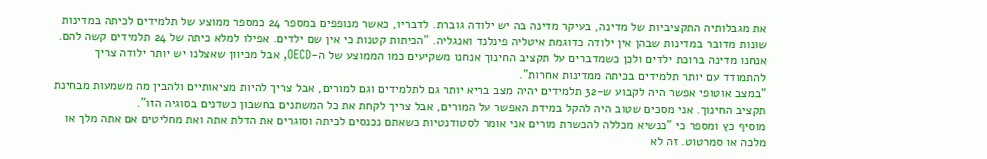את מגבלותיה התקציביות של מדינה, בעיקר מדינה בה יש ילודה גוברת. לדבריו, כאשר מנופפים במספר 24 כמספר ממוצע של תלמידים לכיתה במדינות שונות מדובר במדינות שבהן אין ילודה כדוגמת איטליה פינלנד ואנגליה. "הכיתות קטנות כי אין שם ילדים. אפילו למלא כיתה של 24 תלמידים קשה להם. אנחנו מדינה ברוכת ילדים ולכן כשמדברים על תקציב החינוך אנחנו משקיעים כמו הממוצע של ה-OECD, אבל מכיוון שאצלנו יש יותר ילודה צריך להתמודד עם יותר תלמידים בכיתה ממדינות אחרות".
"במצב אוטופי אפשר היה לקבוע ש-32 תלמידים יהיה מצב בריא יותר גם לתלמידים וגם למורים, אבל צריך להיות מציאותיים ולהבין מה משמעות מבחינת תקציב החינוך. אני מסכים שטוב היה להקל במידת האפשר על המורים, אבל צריך לקחת את כל המשתנים בחשבון כשדנים בסוגיה הזו".
מוסיף כץ ומספר כי "כנשיא מכללה להכשרת מורים אני אומר לסטודנטיות כשאתם נכנסים לכיתה וסוגרים את הדלת אתה ואת מחליטים אם אתה מלך או מלכה או סמרטוט. זה לא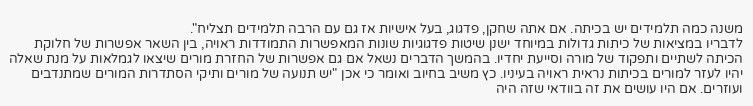משנה כמה תלמידים יש בכיתה. אם אתה שחקן, פדגוג, בעל אישיות אז גם עם הרבה תלמידים תצליח".
לדבריו במציאות של כיתות גדולות במיוחד ישנן שיטות פדגוגיות שונות המאפשרות התמודדות ראויה, בין השאר אפשרות של חלוקת הכיתה לשתיים ותפקוד של מורה וסייעת יחדיו. בהמשך הדברים נשאל אם גם אפשרות של החזרת מורים שיצאו לגמלאות על מנת שאלה יהיו לעזר למורים בכיתות נראית ראויה בעיניו. כץ משיב בחיוב ואומר כי אכן "יש תנועה של מורים ותיקי הסתדרות המורים שמתנדבים ועוזרים. אם היו עושים את זה בוודאי שזה היה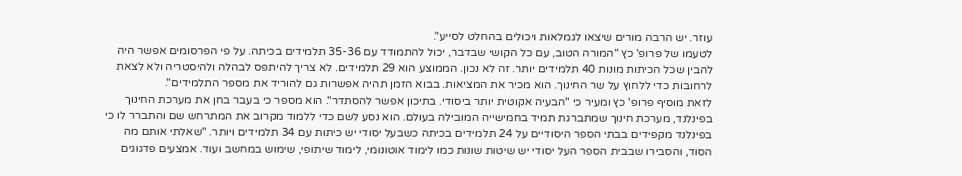עוזר. יש הרבה מורים שיצאו לגמלאות ויכולים בהחלט לסייע".
לטעמו של פרופ' כץ "המורה הטוב, עם כל הקושי שבדבר, יכול להתמודד עם 35-36 תלמידים בכיתה. על פי הפרסומים אפשר היה להבין שכל הכיתות מונות 40 תלמידים יותר. זה לא נכון. הממוצע הוא 29 תלמידים. לא צריך להיתפס לבהלה ולהיסטריה ולא לצאת לרחובות כדי ללחוץ על שר החינוך. הוא מכיר את המציאות. בבוא הזמן תהיה אפשרות גם להוריד את מספר התלמידים".
לזאת מוסיף פרופ' כץ ומעיר כי "הבעיה אקוטית יותר ביסודי. בתיכון אפשר להסתדר". הוא מספר כי בעבר בחן את מערכת החינוך בפינלנד, מערכת חינוך שמתברגת תמיד בחמישייה המובילה בעולם. הוא נסע לשם כדי ללמוד מקרוב את המתרחש שם והתברר לו כי בפינלנד מקפידים בבתי הספר היסודיים על 24 תלמידים בכיתה כשבעל יסודי יש כיתות עם 34 תלמידים ויותר. "שאלתי אותם מה הסוד, והסבירו שבבית הספר העל יסודי יש שיטות שונות כמו לימוד אוטונומי, לימוד שיתופי, שימוש במחשב ועוד. אמצעים פדגוגים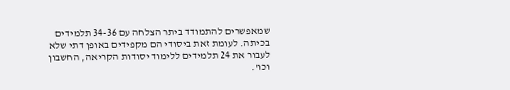שמאפשרים להתמודד ביתר הצלחה עם 34-36 תלמידים בכיתה. לעומת זאת ביסודי הם מקפידים באופן דתי שלא לעבור את 24 תלמידים ללימוד יסודות הקריאה, החשבון וכו'.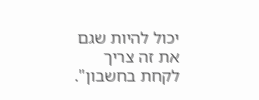יכול להיות שגם את זה צריך לקחת בחשבון".